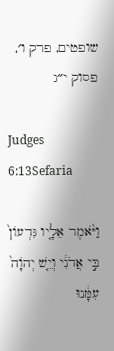שופטים, פרק ו׳, פסוק י״ג

Judges 6:13Sefaria

וַיֹּ֨אמֶר אֵלָ֤יו גִּדְעוֹן֙ בִּ֣י אֲדֹנִ֔י וְיֵ֤שׁ יְהֹוָה֙ עִמָּ֔נוּ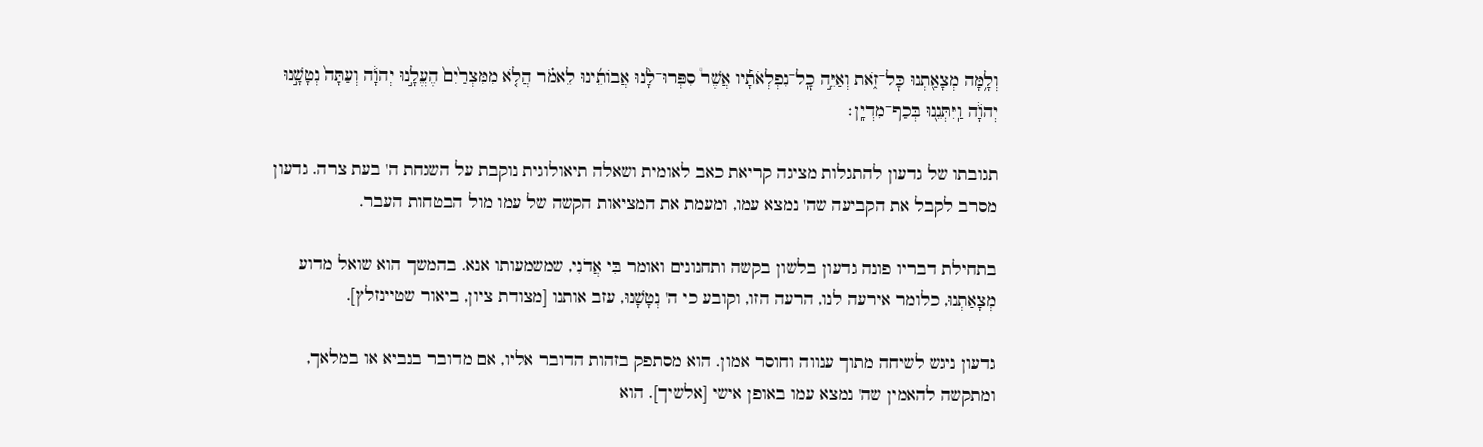וְלָ֥מָּה מְצָאַ֖תְנוּ כׇּל־זֹ֑את וְאַיֵּ֣ה כׇֽל־נִפְלְאֹתָ֡יו אֲשֶׁר֩ סִפְּרוּ־לָ֨נוּ אֲבוֹתֵ֜ינוּ לֵאמֹ֗ר הֲלֹ֤א מִמִּצְרַ֙יִם֙ הֶעֱלָ֣נוּ יְהֹוָ֔ה וְעַתָּה֙ נְטָשָׁ֣נוּ יְהֹוָ֔ה וַֽיִּתְּנֵ֖נוּ בְּכַף־מִדְיָֽן׃

תגובתו של גדעון להתגלות מציגה קריאת כאב לאומית ושאלה תיאולוגית נוקבת על השגחת ה' בעת צרה. גדעון מסרב לקבל את הקביעה שה' נמצא עמו, ומעמת את המציאות הקשה של עמו מול הבטחות העבר.

בתחילת דבריו פונה גדעון בלשון בקשה ותחנונים ואומר בִּי אֲדֹנִי, שמשמעותו אנא. בהמשך הוא שואל מדוע מְצָאַתְנוּ, כלומר אירעה לנו, הרעה הזו, וקובע כי ה' נְטָשָׁנוּ, עזב אותנו [מצודת ציון, ביאור שטיינזלץ].

גדעון ניגש לשיחה מתוך ענווה וחוסר אמון. הוא מסתפק בזהות הדובר אליו, אם מדובר בנביא או במלאך, ומתקשה להאמין שה' נמצא עמו באופן אישי [אלשיך]. הוא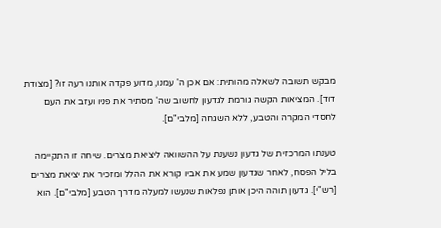מבקש תשובה לשאלה מהותית: אם אכן ה' עמנו, מדוע פקדה אותנו רעה זו? [מצודת דוד]. המציאות הקשה גורמת לגדעון לחשוב שה' מסתיר את פניו ועזב את העם לחסדי המקרה והטבע, ללא השגחה [מלבי"ם].

טענתו המרכזית של גדעון נשענת על ההשוואה ליציאת מצרים. שיחה זו התקיימה בליל הפסח, לאחר שגדעון שמע את אביו קורא את ההלל ומזכיר את יציאת מצרים [רש"י]. גדעון תוהה היכן אותן נפלאות שנעשו למעלה מדרך הטבע [מלבי"ם]. הוא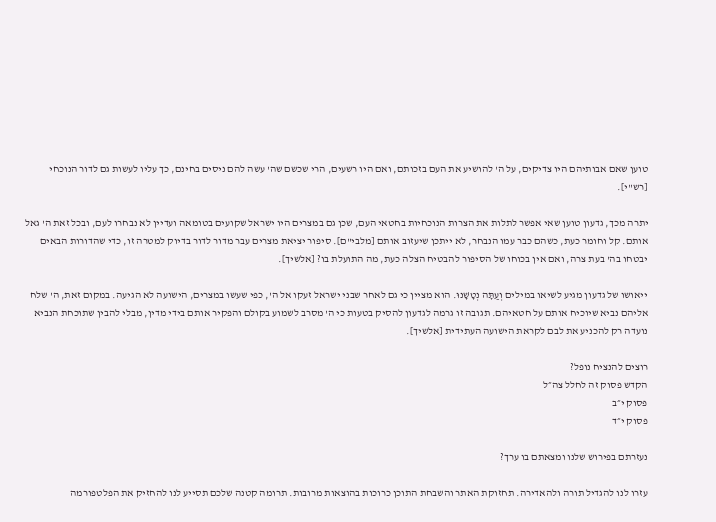טוען שאם אבותיהם היו צדיקים, על ה' להושיע את העם בזכותם, ואם היו רשעים, הרי שכשם שה' עשה להם ניסים בחינם, כך עליו לעשות גם לדור הנוכחי [רש"י].

יתרה מכך, גדעון טוען שאי אפשר לתלות את הצרות הנוכחיות בחטאי העם, שכן גם במצרים היו ישראל שקועים בטומאה ועדיין לא נבחרו לעם, ובכל זאת ה' גאל אותם. קל וחומר כעת, כשהם כבר עמו הנבחר, לא ייתכן שיעזוב אותם [מלבי"ם]. סיפור יציאת מצרים עבר מדור לדור בדיוק למטרה זו, כדי שהדורות הבאים יבטחו בה' בעת צרה, ואם אין בכוחו של הסיפור להבטיח הצלה כעת, מה התועלת בו? [אלשיך].

ייאושו של גדעון מגיע לשיאו במילים וְעַתָּה נְטָשָׁנוּ. הוא מציין כי גם לאחר שבני ישראל זעקו אל ה', כפי שעשו במצרים, הישועה לא הגיעה. במקום זאת, ה' שלח אליהם נביא שיוכיח אותם על חטאיהם. תגובה זו גרמה לגדעון להסיק בטעות כי ה' מסרב לשמוע בקולם והפקיר אותם בידי מדין, מבלי להבין שתוכחת הנביא נועדה רק להכניע את לבם לקראת הישועה העתידית [אלשיך].

רוצים להנציח נופל?
הקדש פסוק זה לחלל צה״ל
פסוק י״ב
פסוק י״ד

נעזרתם בפירוש שלנו ומצאתם בו ערך?

עזרו לנו להגדיל תורה ולהאדירה. תחזוקת האתר והשבחת התוכן כרוכות בהוצאות מרובות. תרומה קטנה שלכם תסייע לנו להחזיק את הפלטפורמה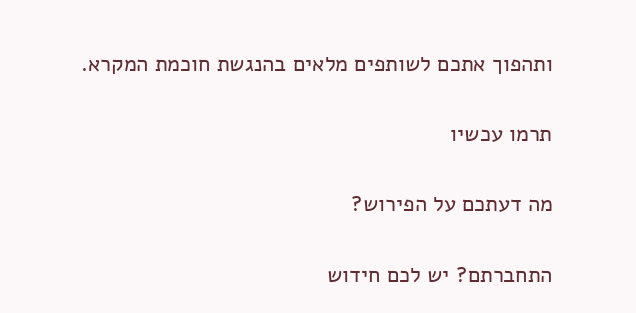ותהפוך אתכם לשותפים מלאים בהנגשת חוכמת המקרא.

תרמו עכשיו

מה דעתכם על הפירוש?

התחברתם? יש לכם חידוש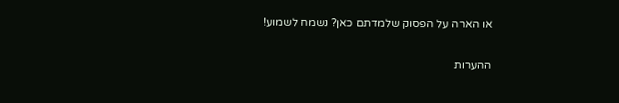או הארה על הפסוק שלמדתם כאן? נשמח לשמוע!

ההערות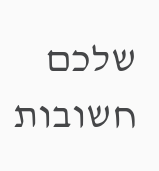שלכם חשובות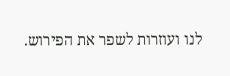לנו ועוזרות לשפר את הפירוש.